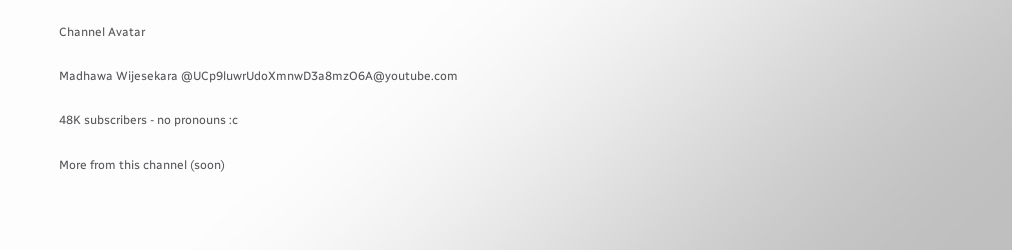Channel Avatar

Madhawa Wijesekara @UCp9luwrUdoXmnwD3a8mzO6A@youtube.com

48K subscribers - no pronouns :c

More from this channel (soon)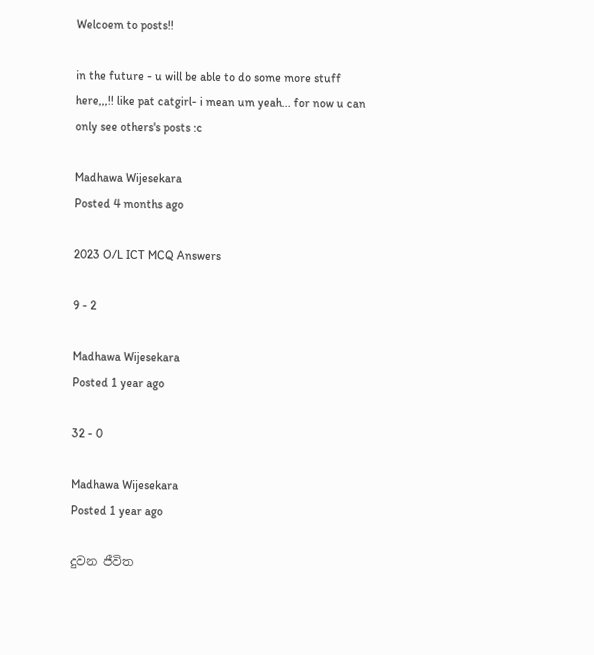Welcoem to posts!!

in the future - u will be able to do some more stuff here,,,!! like pat catgirl- i mean um yeah... for now u can only see others's posts :c

Madhawa Wijesekara
Posted 4 months ago

2023 O/L ICT MCQ Answers

9 - 2

Madhawa Wijesekara
Posted 1 year ago

32 - 0

Madhawa Wijesekara
Posted 1 year ago

දුවන ජීවිත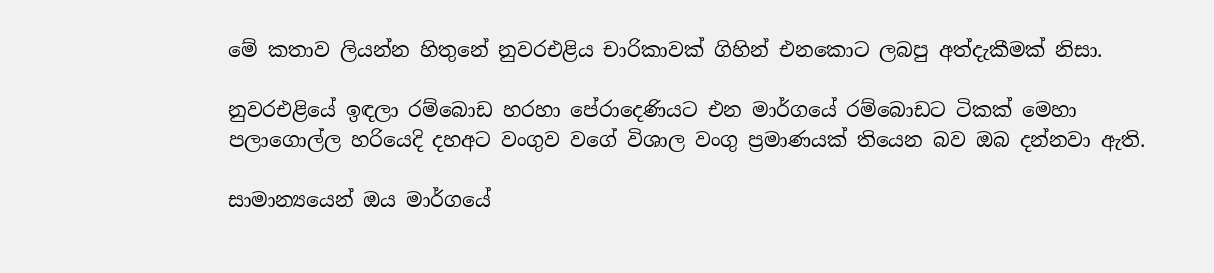මේ කතාව ලියන්න හිතුනේ නුවරඑළිය චාරිකාවක් ගිහින් එනකොට ලබපු අත්දැකීමක් නිසා.

නුවරඑළියේ ඉඳලා රම්බොඩ හරහා පේරාදෙණියට එන මාර්ගයේ රම්බොඩට ටිකක් මෙහා පලාගොල්ල හරියෙදි දහඅට වංගුව වගේ විශාල වංගු ප්‍රමාණයක් තියෙන බව ඔබ දන්නවා ඇති.

සාමාන්‍යයෙන් ඔය මාර්ගයේ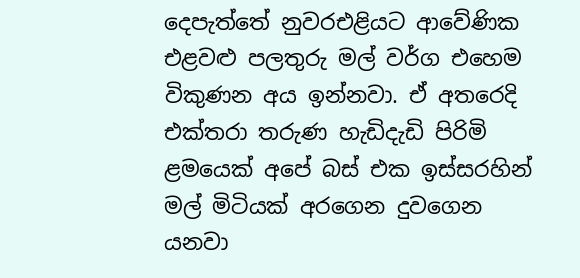දෙපැත්තේ නුවරඑළියට ආවේණික එළවළු පලතුරු මල් වර්ග එහෙම විකුණන අය ඉන්නවා. ඒ අතරෙදි එක්තරා තරුණ හැඩිදැඩි පිරිමි ළමයෙක් අපේ බස් එක ඉස්සරහින් මල් මිටියක් අරගෙන දුවගෙන යනවා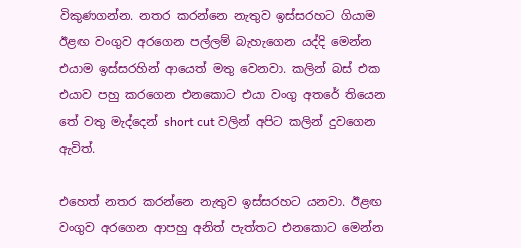විකුණගන්න. නතර කරන්නෙ නැතුව ඉස්සරහට ගියාම ඊළඟ වංගුව අරගෙන පල්ලම් බැහැගෙන යද්දි මෙන්න එයාම ඉස්සරහින් ආයෙත් මතු වෙනවා. කලින් බස් එක එයාව පහු කරගෙන එනකොට එයා වංගු අතරේ තියෙන තේ වතු මැද්දෙන් short cut වලින් අපිට කලින් දුවගෙන ඇවිත්.

එහෙත් නතර කරන්නෙ නැතුව ඉස්සරහට යනවා. ඊළඟ වංගුව අරගෙන ආපහු අනිත් පැත්තට එනකොට මෙන්න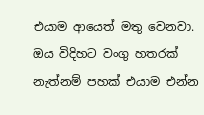එයාම ආයෙත් මතු වෙනවා. ඔය විදිහට වංගු හතරක් නැත්නම් පහක් එයාම එන්න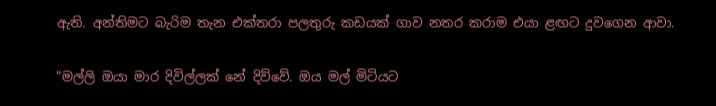ඇති. අන්තිමට බැරිම තැන එක්තරා පලතුරු කඩයක් ගාව නතර කරාම එයා ළඟට දුවගෙන ආවා.

"මල්ලි ඔයා මාර දිවිල්ලක් නේ දිව්වේ. ඔය මල් මිටියට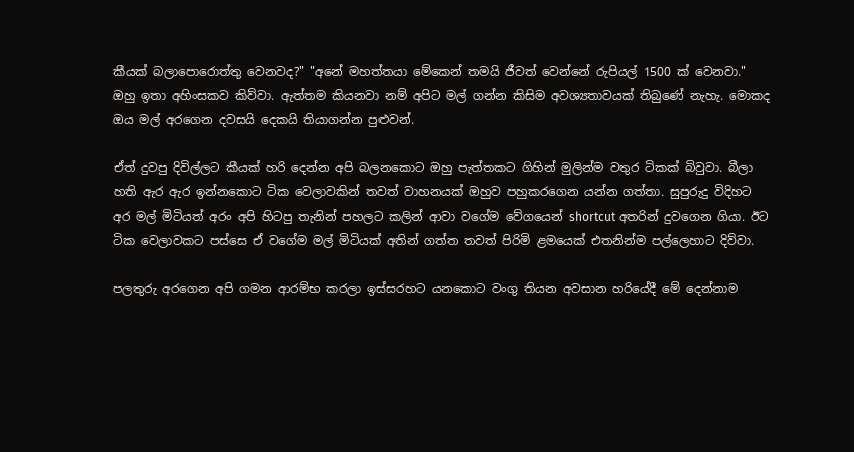කීයක් බලාපොරොත්තු වෙනවද?" "අනේ මහත්තයා මේකෙන් තමයි ජීවත් වෙන්නේ රුපියල් 1500 ක් වෙනවා." ඔහු ඉතා අහිංසකව කිව්වා. ඇත්තම කියනවා නම් අපිට මල් ගන්න කිසිම අවශ්‍යතාවයක් තිබුණේ නැහැ. මොකද ඔය මල් අරගෙන දවසයි දෙකයි තියාගන්න පුළුවන්.

ඒත් දුවපු දිවිල්ලට කීයක් හරි දෙන්න අපි බලනකොට ඔහු පැත්තකට ගිහින් මුලින්ම වතුර ටිකක් බිවුවා. බීලා හති ඇර ඇර ඉන්නකොට ටික වෙලාවකින් තවත් වාහනයක් ඔහුව පහුකරගෙන යන්න ගත්තා. සුපුරුදු විදිහට අර මල් මිටියත් අරං අපි හිටපු තැනින් පහලට කලින් ආවා වගේම වේගයෙන් shortcut අතරින් දුවගෙන ගියා. ඊට ටික වෙලාවකට පස්සෙ ඒ වගේම මල් මිටියක් අතින් ගත්ත තවත් පිරිමි ළමයෙක් එතනින්ම පල්ලෙහාට දිව්වා.

පලතුරු අරගෙන අපි ගමන ආරම්භ කරලා ඉස්සරහට යනකොට වංගු තියන අවසාන හරියේදී මේ දෙන්නාම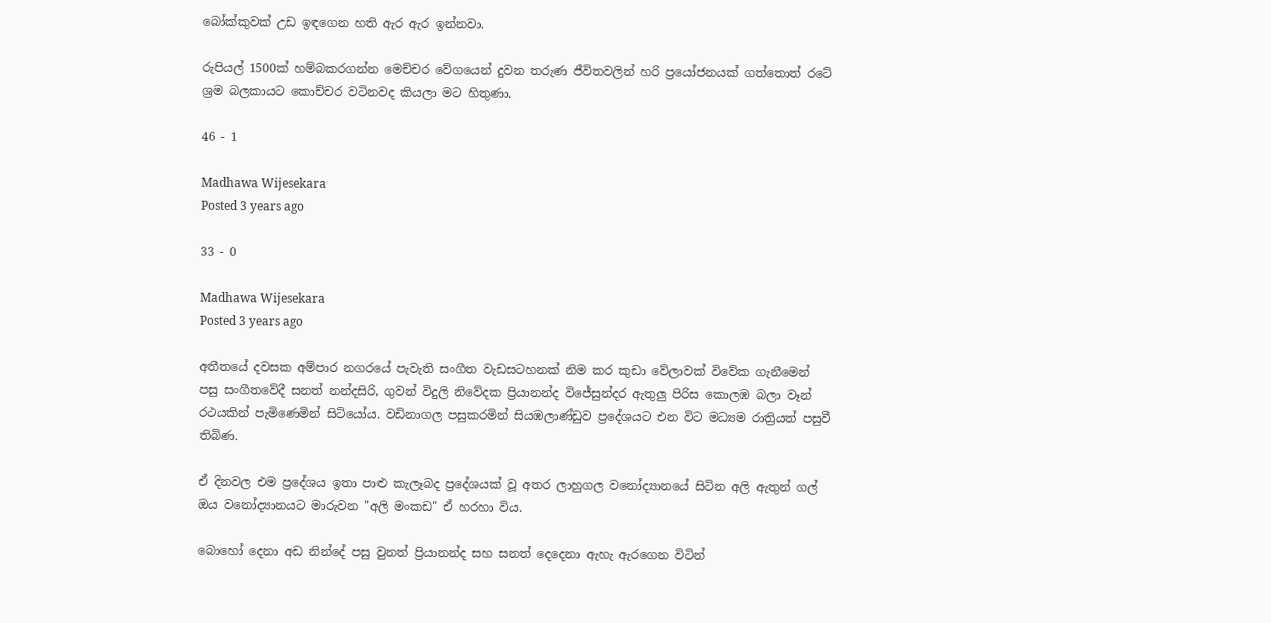බෝක්කුවක් උඩ ඉඳගෙන හති ඇර ඇර ඉන්නවා.

රුපියල් 1500ක් හම්බකරගන්න මෙච්චර වේගයෙන් දුවන තරුණ ජීවිතවලින් හරි ප්‍රයෝජනයක් ගත්තොත් රටේ ශ්‍රම බලකායට කොච්චර වටිනවද කියලා මට හිතුණා.

46 - 1

Madhawa Wijesekara
Posted 3 years ago

33 - 0

Madhawa Wijesekara
Posted 3 years ago

අතීතයේ දවසක අම්පාර නගරයේ පැවැති සංගීත වැඩසටහනක් නිම කර කුඩා වේලාවක් විවේක ගැනීමෙන් පසු සංගීතවේදී සනත් නන්දසිරි, ගුවන් විදුලි නිවේදක ප්‍රියානන්ද විජේසුන්දර ඇතුලු පිරිස කොලඹ බලා වෑන් රථයකින් පැමිණෙමින් සිටියෝය. වඩිනාගල පසුකරමින් සියඹලාණ්ඩුව ප්‍රදේශයට එන විට මධ්‍යම රාත්‍රියත් පසුවී තිබිණ.

ඒ දිනවල එම ප්‍රදේශය ඉතා පාළු කැලෑබද ප්‍රදේශයක් වූ අතර ලාහුගල වනෝද්‍යානයේ සිටින අලි ඇතුන් ගල් ඔය වනෝද්‍යානයට මාරුවන "අලි මංකඩ" ඒ හරහා විය.

බොහෝ දෙනා අඩ නින්දේ පසු වුනත් ප්‍රියානන්ද සහ සනත් දෙදෙනා ඇහැ ඇරගෙන විටින්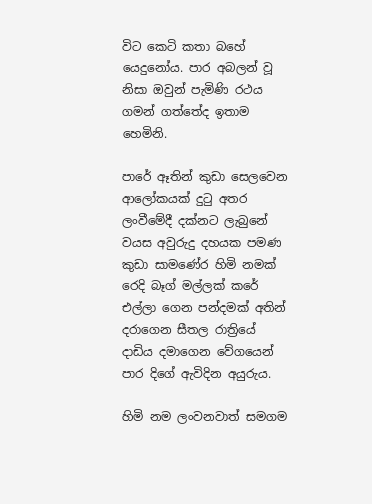විට කෙටි කතා බහේ යෙදුනෝය. පාර අබලන් වූ නිසා ඔවුන් පැමිණි රථය ගමන් ගත්තේද ඉතාම හෙමිනි.

පාරේ ඈතින් කුඩා සෙලවෙන ආලෝකයක් දුටු අතර ලංවීමේදී දක්නට ලැබුනේ වයස අවුරුදු දහයක පමණ කුඩා සාමණේර හිමි නමක් රෙදි බෑග් මල්ලක් කරේ එල්ලා ගෙන පන්දමක් අතින් දරාගෙන සීතල රාත්‍රියේ දාඩිය දමාගෙන වේගයෙන් පාර දිගේ ඇවිදින අයුරුය.

හිමි නම ලංවනවාත් සමගම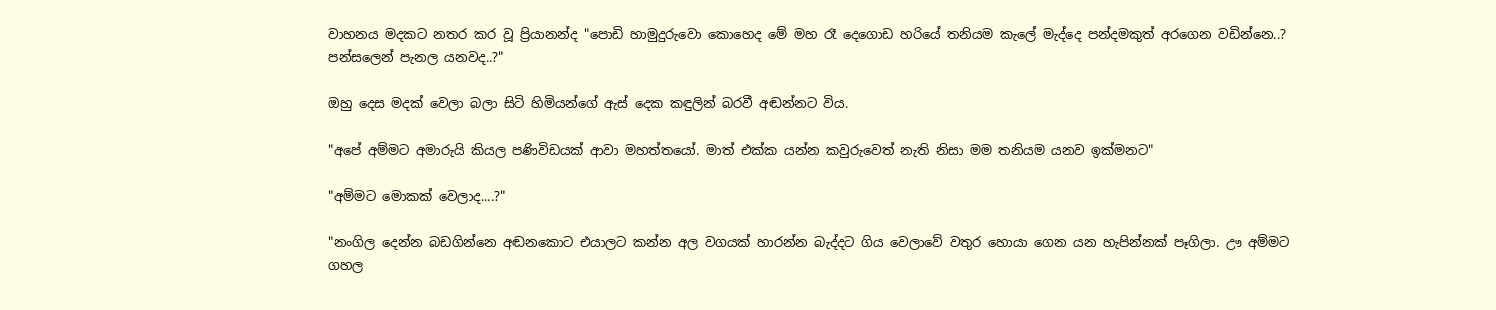වාහනය මදකට නතර කර වූ ප්‍රියානන්ද "පොඩි හාමුදුරුවො කොහෙද මේ මහ රෑ දෙගොඩ හරියේ තනියම කැලේ මැද්දෙ පන්දමකුත් අරගෙන වඩින්නෙ..? පන්සලෙන් පැනල යනවද..?"

ඔහු දෙස මදක් වෙලා බලා සිටි හිමියන්ගේ ඇස් දෙක කඳුලින් බරවී අඬන්නට විය.

"අපේ අම්මට අමාරුයි කියල පණිවිඩයක් ආවා මහත්තයෝ. මාත් එක්ක යන්න කවුරුවෙත් නැති නිසා මම තනියම යනව ඉක්මනට"

"අම්මට මොකක් වෙලාද....?"

"නංගිල දෙන්න බඩගින්නෙ අඬනකොට එයාලට කන්න අල වගයක් හාරන්න බැද්දට ගිය වෙලාවේ වතුර හොයා ගෙන යන හැපින්නක් පෑගිලා. ඌ අම්මට ගහල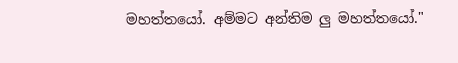මහත්තයෝ. අම්මට අන්තිම ලු මහත්තයෝ."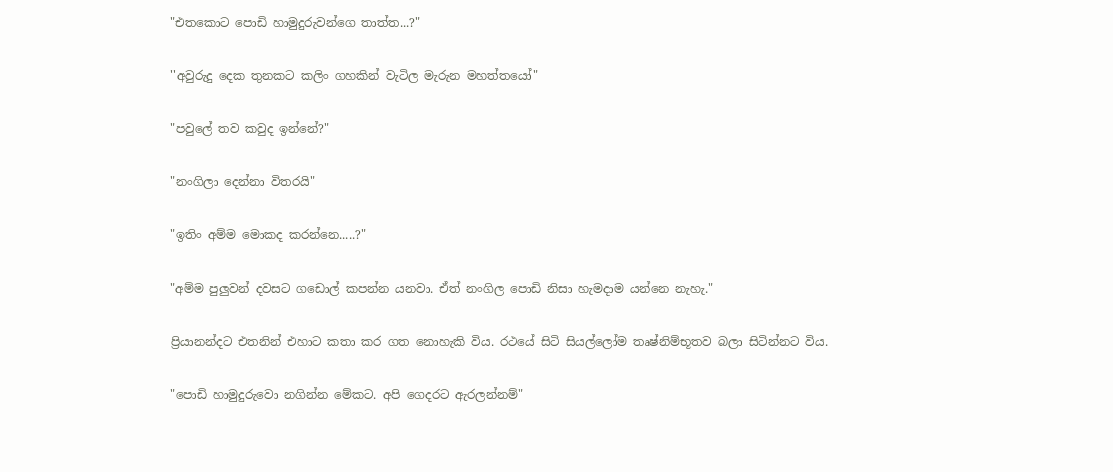"එතකොට පොඩි හාමුදුරුවන්ගෙ තාත්ත...?"

''අවුරුදු දෙක තුනකට කලිං ගහකින් වැටිල මැරුන මහත්තයෝ"

"පවුලේ තව කවුද ඉන්නේ?"

"නංගිලා දෙන්නා විතරයි"

"ඉතිං අම්ම මොකද කරන්නෙ.....?"

"අම්ම පුලුවන් දවසට ගඩොල් කපන්න යනවා. ඒත් නංගිල පොඩි නිසා හැමදාම යන්නෙ නැහැ."

ප්‍රියානන්දට එතනින් එහාට කතා කර ගත නොහැකි විය. රථයේ සිටි සියල්ලෝම තෘෂ්නිම්භූතව බලා සිටින්නට විය.

"පොඩි හාමුදුරුවො නගින්න මේකට. අපි ගෙදරට ඇරලන්නම්"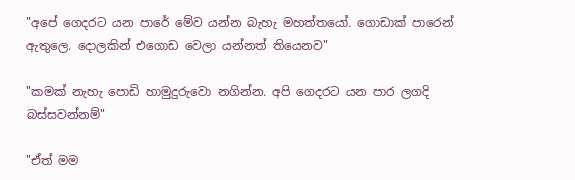"අපේ ගෙදරට යන පාරේ මේව යන්න බැහැ මහත්තයෝ. ගොඩාක් පාරෙන් ඇතුලෙ. දොලකින් එගොඩ වෙලා යන්නත් තියෙනව"

"කමක් නැහැ පොඩි හාමුදුරුවො නගින්න. අපි ගෙදරට යන පාර ලගදි බස්සවන්නම්"

"ඒත් මම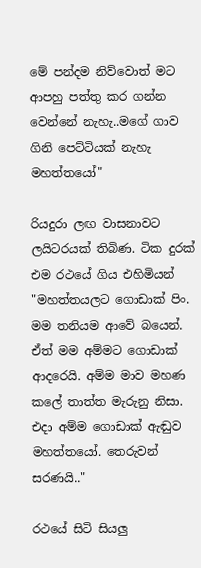මේ පන්දම නිව්වොත් මට ආපහු පත්තු කර ගන්න වෙන්නේ නැහැ..මගේ ගාව ගිනි පෙට්ටියක් නැහැ මහත්තයෝ"

රියදුරා ලඟ වාසනාවට ලයිටරයක් තිබිණ. ටික දුරක් එම රථයේ ගිය එහිමියන් "මහත්තයලට ගොඩාක් පිං. මම තනියම ආවේ බයෙන්. ඒත් මම අම්මට ගොඩාක් ආදරෙයි. අම්ම මාව මහණ කලේ තාත්ත මැරුනු නිසා. එදා අම්ම ගොඩාක් ඇඬුව මහත්තයෝ. තෙරුවන් සරණයි.."

රථයේ සිටි සියලු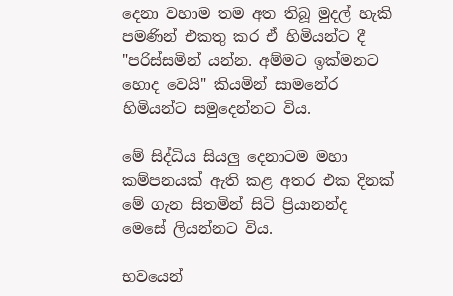දෙනා වහාම තම අත තිබූ මුදල් හැකි පමණින් එකතු කර ඒ හිමියන්ට දී "පරිස්සමින් යන්න. අම්මට ඉක්මනට හොද වෙයි" කියමින් සාමනේර හිමියන්ට සමුදෙන්නට විය.

මේ සිද්ධිය සියලු දෙනාටම මහා කම්පනයක් ඇති කළ අතර එක දිනක් මේ ගැන සිතමින් සිටි ප්‍රියානන්ද මෙසේ ලියන්නට විය.

භවයෙන්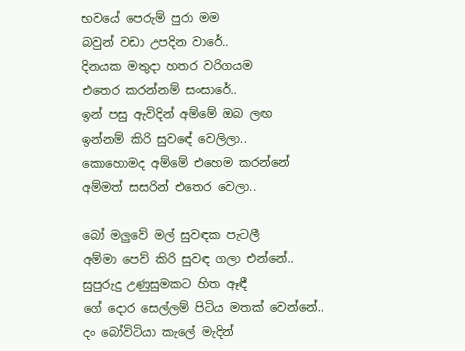භවයේ පෙරුම් පුරා මම
බවුන් වඩා උපදින වාරේ..
දිනයක මතුදා හතර වරිගයම
එතෙර කරන්නම් සංසාරේ..
ඉන් පසු ඇවිදින් අම්මේ ඔබ ලඟ
ඉන්නම් කිරි සුවඳේ වෙලිලා..
කොහොමද අම්මේ එහෙම කරන්නේ
අම්මත් සසරින් එතෙර වෙලා..

බෝ මලුවේ මල් සුවඳක පැටලී
අම්මා පෙව් කිරි සුවඳ ගලා එන්නේ..
සුපුරුදු උණුසුමකට හිත ඈඳී
ගේ දොර සෙල්ලම් පිටිය මතක් වෙන්නේ..
දං බෝවිටියා කැලේ මැදින්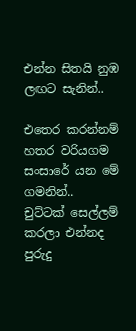එන්න සිතයි නුඹ ලඟට සැනින්..

එතෙර කරන්නම් හතර වරියගම
සංසාරේ යන මේ ගමනින්..
චුට්ටක් සෙල්ලම් කරලා එන්නද
පුරුදු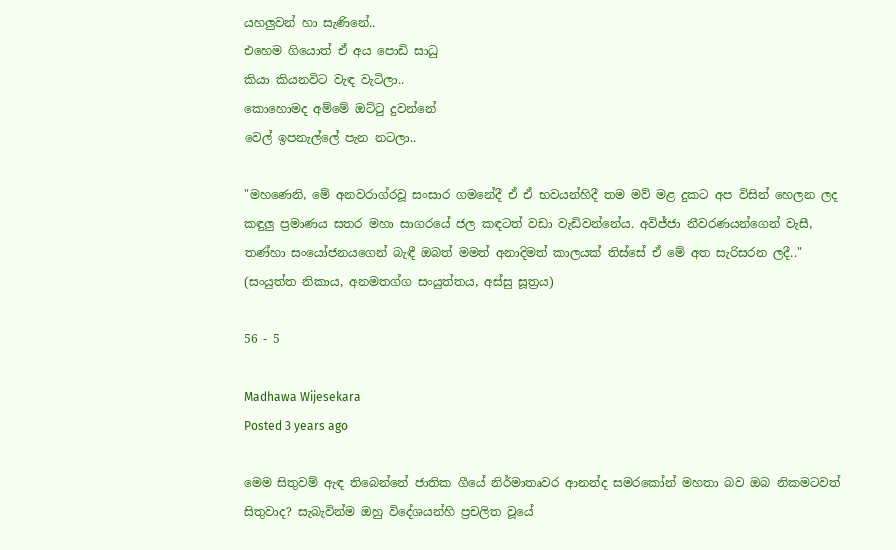යහලුවන් හා සැණිනේ..
එහෙම ගියොත් ඒ අය පොඩි සාධු
කියා කියනවිට වැඳ වැටිලා..
කොහොමද අම්මේ ඔට්ටු දුවන්නේ
වෙල් ඉපනැල්ලේ පැන නටලා..

"මහණෙනි, මේ අනවරාග්රවූ සංසාර ගමනේදී ඒ ඒ භවයන්හිදී තම මව් මළ දුකට අප විසින් හෙලන ලද කඳුලු ප්‍රමාණය සතර මහා සාගරයේ ජල කඳටත් වඩා වැඩිවන්නේය. අවිජ්ජා නීවරණයන්ගෙන් වැසී, තණ්හා සංයෝජනයගෙන් බැඳී ඔබත් මමත් අනාදිමත් කාලයක් තිස්සේ ඒ මේ අත සැරිසරන ලදී.." (සංයුත්ත නිකාය, අනමතග්ග සංයුත්තය, අස්සු සූත්‍රය)

56 - 5

Madhawa Wijesekara
Posted 3 years ago

මෙම සිතුවම් ඇඳ තිබෙන්නේ ජාතික ගීයේ නිර්මාතෘවර ආනන්ද සමරකෝන් මහතා බව ඔබ නිකමටවත් සිතුවාද? සැබැවින්ම ඔහු විදේශයන්හි ප්‍රචලිත වූයේ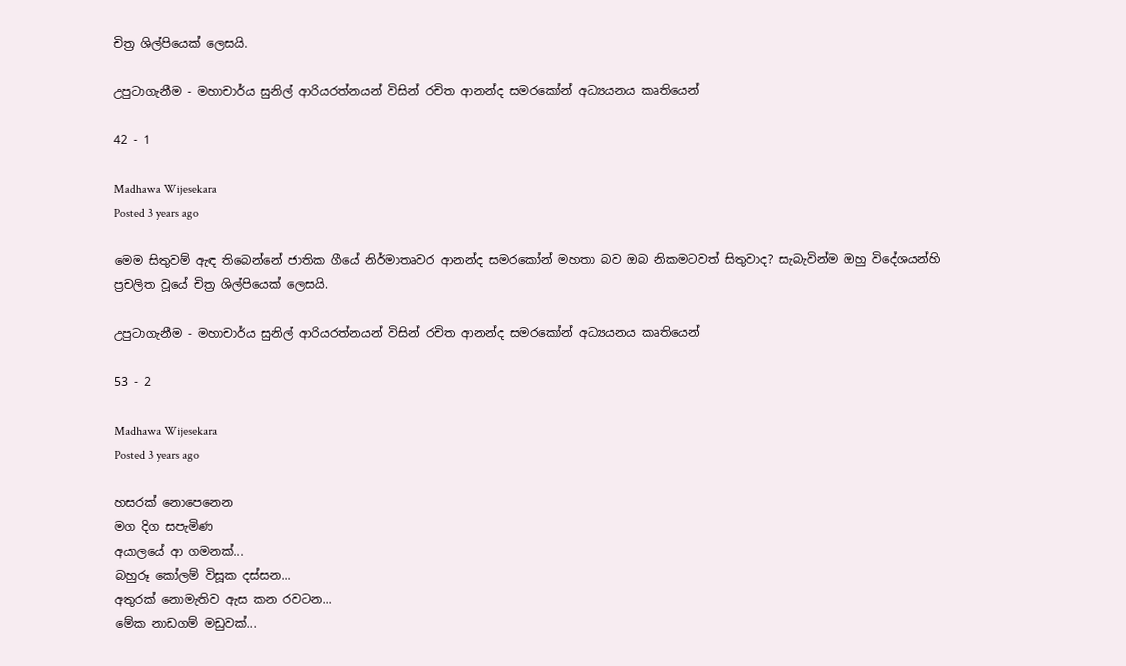චිත්‍ර ශිල්පියෙක් ලෙසයි.

උපුටාගැනීම - මහාචාර්ය සුනිල් ආරියරත්නයන් විසින් රචිත ආනන්ද සමරකෝන් අධ්‍යයනය කෘතියෙන්

42 - 1

Madhawa Wijesekara
Posted 3 years ago

මෙම සිතුවම් ඇඳ තිබෙන්නේ ජාතික ගීයේ නිර්මාතෘවර ආනන්ද සමරකෝන් මහතා බව ඔබ නිකමටවත් සිතුවාද? සැබැවින්ම ඔහු විදේශයන්හි ප්‍රචලිත වූයේ චිත්‍ර ශිල්පියෙක් ලෙසයි.

උපුටාගැනීම - මහාචාර්ය සුනිල් ආරියරත්නයන් විසින් රචිත ආනන්ද සමරකෝන් අධ්‍යයනය කෘතියෙන්

53 - 2

Madhawa Wijesekara
Posted 3 years ago

හසරක් නොපෙනෙන
මග දිග සපැමිණ
අයාලයේ ආ ගමනක්...
බහුරූ කෝලම් විසූක දස්සන...
අතුරක් නොමැතිව ඇස කන රවටන...
මේක නාඩගම් මඩුවක්...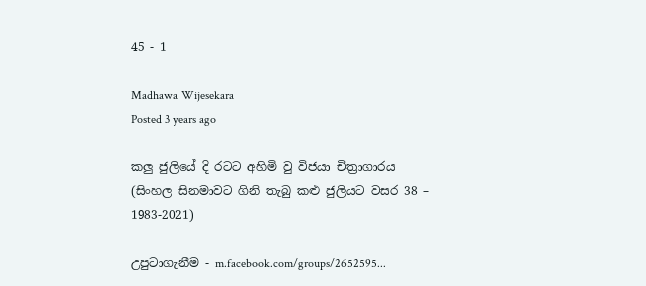45 - 1

Madhawa Wijesekara
Posted 3 years ago

කලු ජුලියේ දි රටට අහිමි වු විජයා චිත්‍රාගාරය
(සිංහල සිනමාවට ගිනි තැබු කළු ජුලියට වසර 38 – 1983-2021)

උපුටාගැනීම - m.facebook.com/groups/2652595...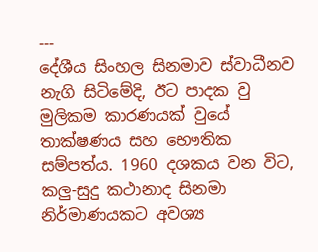---
දේශීය සිංහල සිනමාව ස්වාධීනව නැගි සිටිමේදි, ඊට පාදක වු මුලිකම කාරණයක් වුයේ තාක්ෂණය සහ භෞතික සම්පත්ය. 1960 දශකය වන විට, කලු-සුදු කථානාද සිනමා නිර්මාණයකට අවශ්‍ය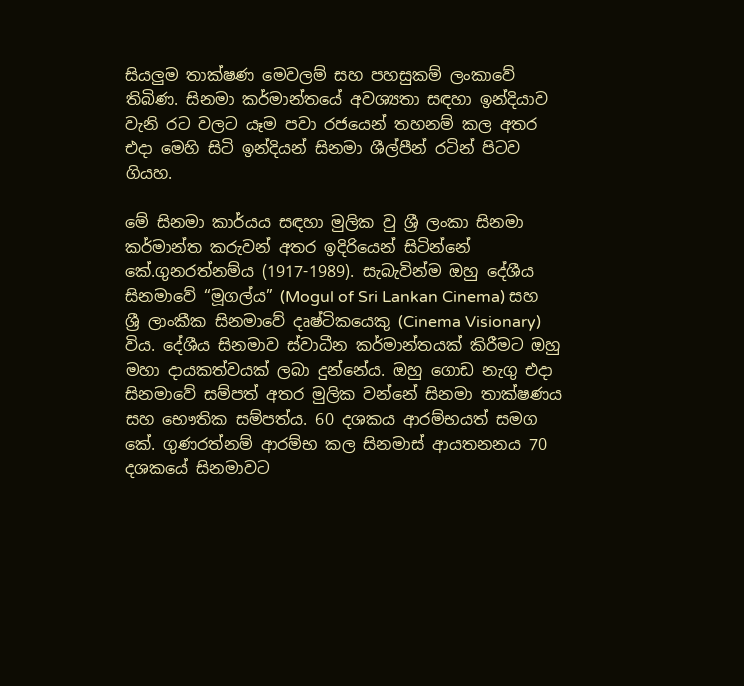සියලුම තාක්ෂණ මෙවලම් සහ පහසුකම් ලංකාවේ තිබිණ. සිනමා කර්මාන්තයේ අවශ්‍යතා සඳහා ඉන්දියාව වැනි රට වලට යෑම පවා රජයෙන් තහනම් කල අතර එදා මෙහි සිටි ඉන්දියන් සිනමා ශීල්පීන් රටින් පිටව ගියහ.

මේ සිනමා කාර්යය සඳහා මුලික වු ශ්‍රී ලංකා සිනමා කර්මාන්ත කරුවන් අතර ඉදිරියෙන් සිටින්නේ කේ.ගුනරත්නම්ය (1917-1989). සැබැවින්ම ඔහු දේශීය සිනමාවේ “මූගල්ය” (Mogul of Sri Lankan Cinema) සහ ශ්‍රී ලාංකීක සිනමාවේ දෘෂ්ටිකයෙකු (Cinema Visionary) විය. දේශීය සිනමාව ස්වාධීන කර්මාන්තයක් කිරීමට ඔහු මහා දායකත්වයක් ලබා දුන්නේය. ඔහු ගොඩ නැගු එදා සිනමාවේ සම්පත් අතර මුලික වන්නේ සිනමා තාක්ෂණය සහ භෞතික සම්පත්ය. 60 දශකය ආරම්භයත් සමග කේ. ගුණරත්නම් ආරම්භ කල සිනමාස් ආයතනනය 70 දශකයේ සිනමාවට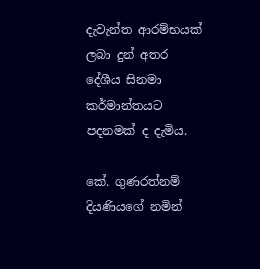දැවැන්ත ආරම්භයක් ලබා දුන් අතර දේශීය සිනමා කර්මාන්තයට පදනමක් ද දැමිය.

කේ. ගුණරත්නම් දියණියගේ නමින්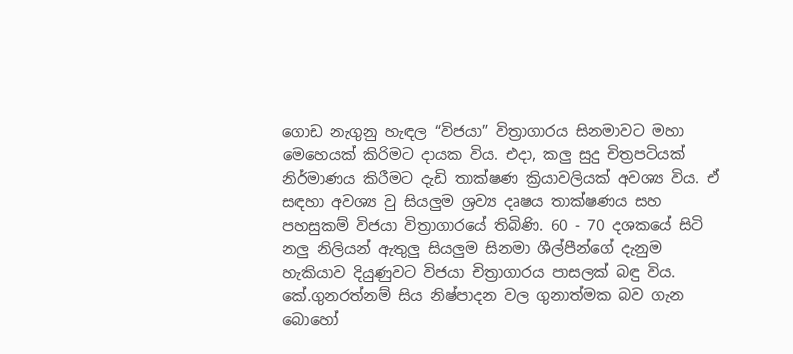ගොඩ නැගුනු හැඳල “විජයා” විත්‍රාගාරය සිනමාවට මහා මෙහෙයක් කිරිමට දායක විය. එදා, කලු සුදු චිත්‍රපටියක් නිර්මාණය කිරීමට දැඩි තාක්ෂණ ක්‍රියාවලියක් අවශ්‍ය විය. ඒ සඳහා අවශ්‍ය වු සියලුම ශ්‍රව්‍ය දෘෂය තාක්ෂණය සහ පහසුකම් විජයා විත්‍රාගාරයේ තිබිණි. 60 - 70 දශකයේ සිටි නලු නිලියන් ඇතුලු සියලුම සිනමා ශීල්පීන්ගේ දැනුම හැකියාව දියුණුවට විජයා චිත්‍රාගාරය පාසලක් බඳු විය. කේ.ගුනරත්නම් සිය නිෂ්පාදන වල ගුනාත්මක බව ගැන බොහෝ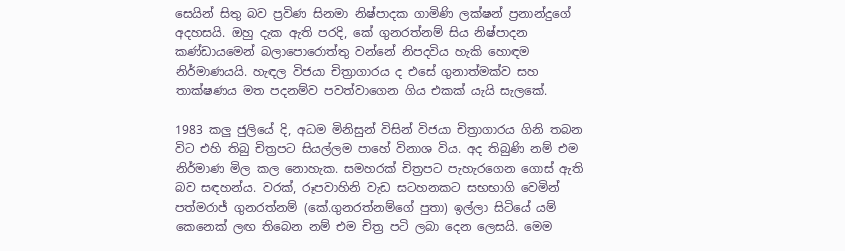සෙයින් සිතු බව ප්‍රවිණ සිනමා නිෂ්පාදක ගාමිණි ලක්ෂන් ප්‍රනාන්දුගේ අදහසයි. ඔහු දැක ඇති පරදි, කේ ගුනරත්නම් සිය නිෂ්පාදන කණ්ඩායමෙන් බලාපොරොත්තු වන්නේ නිපදවිය හැකි හොඳම නිර්මාණයයි. හැඳල විජයා චිත්‍රාගාරය ද එසේ ගුනාත්මක්ව සහ තාක්ෂණය මත පදනම්ව පවත්වාගෙන ගිය එකක් යැයි සැලකේ.

1983 කලු ජුලියේ දි, අධම මිනිසුන් විසින් විජයා චිත්‍රාගාරය ගිනි තබන විට එහි තිබු චිත්‍රපට සියල්ලම පාහේ විනාශ විය. අද තිබුණි නම් එම නිර්මාණ මිල කල නොහැක. සමහරක් චිත්‍රපට පැහැරගෙන ගොස් ඇති බව සඳහන්ය. වරක්, රූපවාහිනි වැඩ සටහනකට සභභාගි වෙමින් පත්මරාජ් ගුනරත්නම් (කේ.ගුනරත්නම්ගේ පුතා) ඉල්ලා සිටියේ යම් කෙනෙක් ලඟ තිබෙන නම් එම චිත්‍ර පටි ලබා දෙන ලෙසයි. මෙම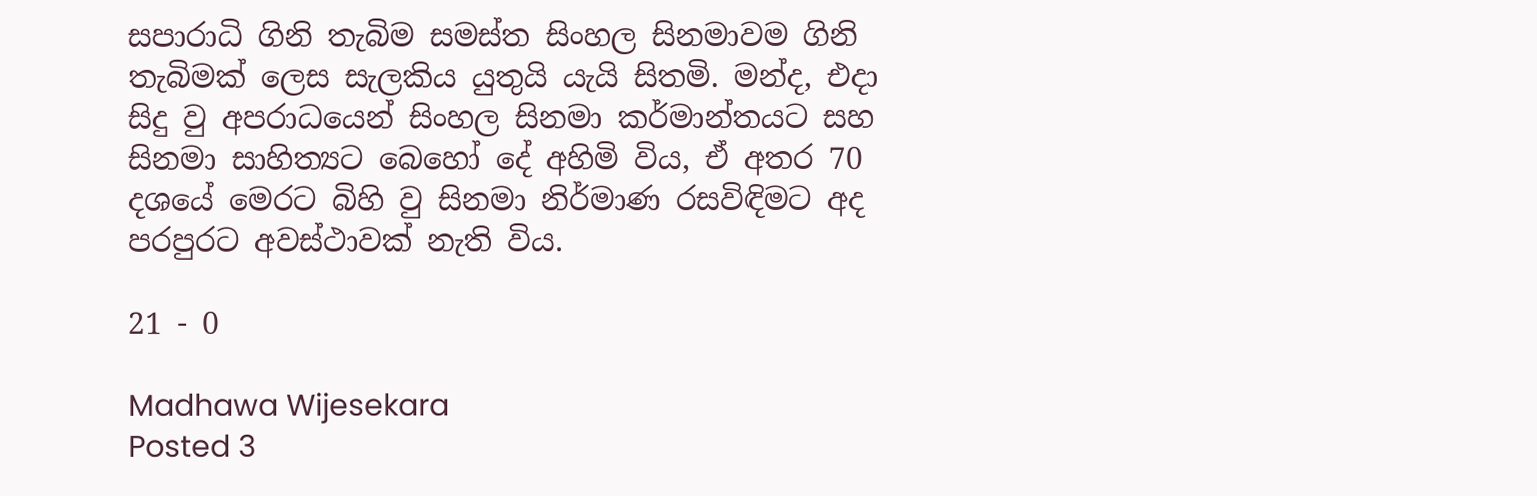සපාරාධි ගිනි තැබිම සමස්ත සිංහල සිනමාවම ගිනි තැබිමක් ලෙස සැලකිය යුතුයි යැයි සිතමි. මන්ද, එදා සිදු වු අපරාධයෙන් සිංහල සිනමා කර්මාන්තයට සහ සිනමා සාහිත්‍යට බෙහෝ දේ අහිමි විය, ඒ අතර 70 දශයේ මෙරට බිහි වු සිනමා නිර්මාණ රසවිඳිමට අද පරපුරට අවස්ථාවක් නැති විය.

21 - 0

Madhawa Wijesekara
Posted 3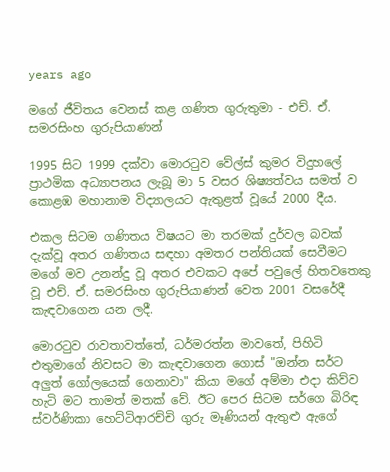years ago

මගේ ජීවිතය වෙනස් කළ ගණිත ගුරුතුමා - එච්. ඒ. සමරසිංහ ගුරුපියාණන්

1995 සිට 1999 දක්වා මොරටුව වේල්ස් කුමර විදුහලේ ප්‍රාථමික අධ්‍යාපනය ලැබූ මා 5 වසර ශිෂ්‍යත්වය සමත් ව කොළඹ මහානාම විද්‍යාලයට ඇතුළත් වූයේ 2000 දීය.

එකල සිටම ගණිතය විෂයට මා තරමක් දුර්වල බවක් දැක්වූ අතර ගණිතය සඳහා අමතර පන්තියක් සෙවීමට මගේ මව උනන්දු වූ අතර එවකට අපේ පවුලේ හිතවතෙකු වූ එච්. ඒ. සමරසිංහ ගුරුපියාණන් වෙත 2001 වසරේදී කැඳවාගෙන යන ලදී.

මොරටුව රාවතාවත්තේ, ධර්මරත්න මාවතේ, පිහිටි එතුමාගේ නිවසට මා කැඳවාගෙන ගොස් "ඔන්න සර්ට අලුත් ගෝලයෙක් ගෙනාවා" කියා මගේ අම්මා එදා කිව්ව හැටි මට තාමත් මතක් වේ. ඊට පෙර සිටම සර්ගෙ බිරිඳ ස්වර්ණිකා හෙට්ටිආරච්චි ගුරු මෑණියන් ඇතුළු ඇගේ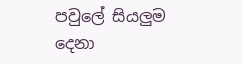පවුලේ සියලුම දෙනා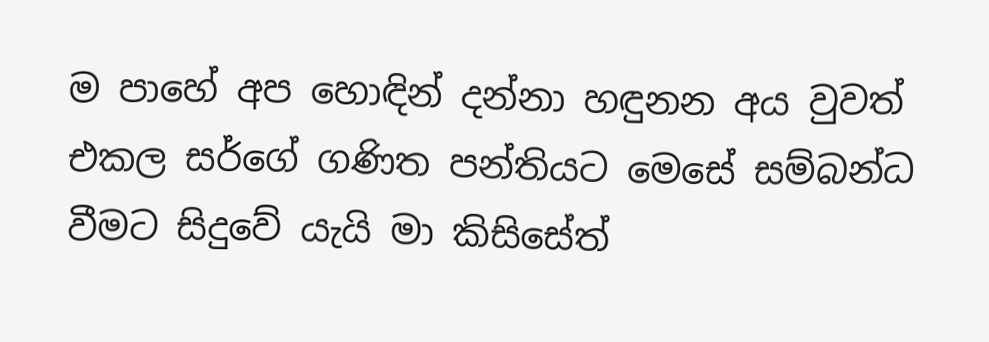ම පාහේ අප හොඳින් දන්නා හඳුනන අය වුවත් එකල සර්ගේ ගණිත පන්තියට මෙසේ සම්බන්ධ වීමට සිදුවේ යැයි මා කිසිසේත්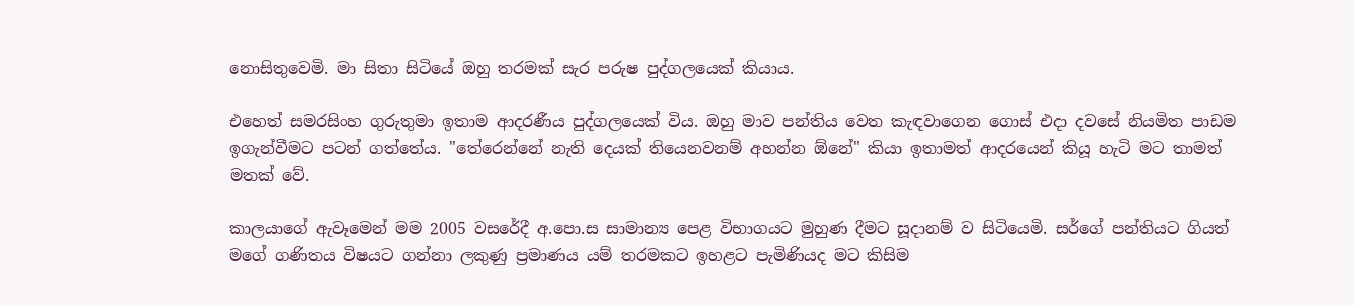නොසිතුවෙමි. මා සිතා සිටියේ ඔහු තරමක් සැර පරුෂ පුද්ගලයෙක් කියාය.

එහෙත් සමරසිංහ ගුරුතුමා ඉතාම ආදරණීය පුද්ගලයෙක් විය. ඔහු මාව පන්තිය වෙත කැඳවාගෙන ගොස් එදා දවසේ නියමිත පාඩම ඉගැන්වීමට පටන් ගත්තේය. "තේරෙන්නේ නැති දෙයක් තියෙනවනම් අහන්න ඕනේ" කියා ඉතාමත් ආදරයෙන් කියූ හැටි මට තාමත් මතක් වේ.

කාලයාගේ ඇවෑමෙන් මම 2005 වසරේදී අ.පො.ස සාමාන්‍ය පෙළ විභාගයට මුහුණ දීමට සූදානම් ව සිටියෙමි. සර්ගේ පන්තියට ගියත් මගේ ගණිතය විෂයට ගන්නා ලකුණු ප්‍රමාණය යම් තරමකට ඉහළට පැමිණියද මට කිසිම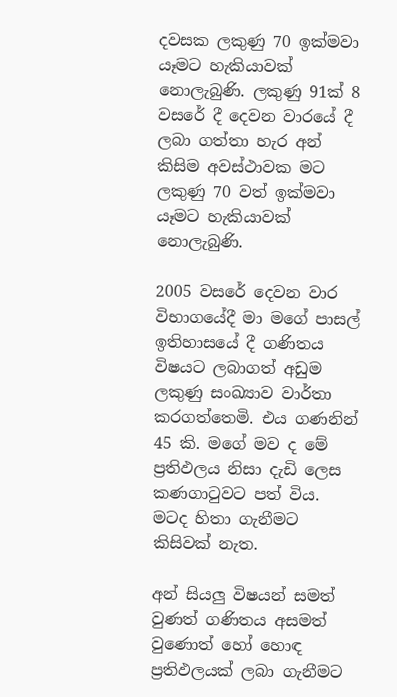දවසක ලකුණු 70 ඉක්මවා යෑමට හැකියාවක් නොලැබුණි. ලකුණු 91ක් 8 වසරේ දී දෙවන වාරයේ දී ලබා ගත්තා හැර අන් කිසිම අවස්ථාවක මට ලකුණු 70 වත් ඉක්මවා යෑමට හැකියාවක් නොලැබුණි.

2005 වසරේ දෙවන වාර විභාගයේදී මා මගේ පාසල් ඉතිහාසයේ දී ගණිතය විෂයට ලබාගත් අඩුම ලකුණු සංඛ්‍යාව වාර්තා කරගත්තෙමි. එය ගණනින් 45 කි. මගේ මව ද මේ ප්‍රතිඵලය නිසා දැඩි ලෙස කණගාටුවට පත් විය. මටද හිතා ගැනීමට කිසිවක් නැත.

අන් සියලු විෂයන් සමත් වුණත් ගණිතය අසමත් වුණොත් හෝ හොඳ ප්‍රතිඵලයක් ලබා ගැනීමට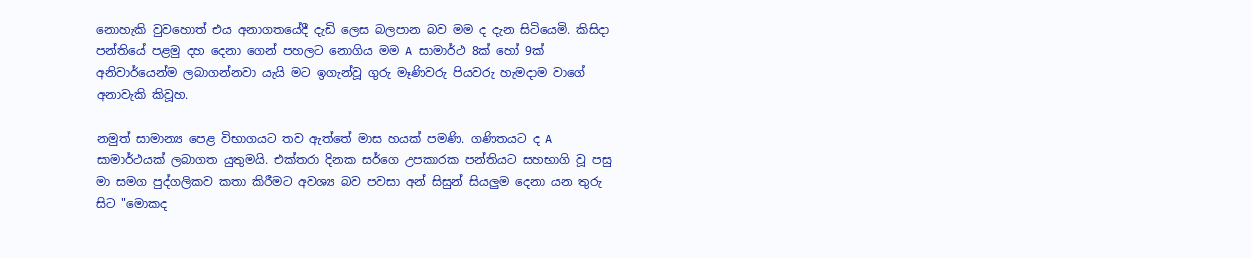නොහැකි වුවහොත් එය අනාගතයේදී දැඩි ලෙස බලපාන බව මම ද දැන සිටියෙමි. කිසිදා පන්තියේ පළමු දහ දෙනා ගෙන් පහලට නොගිය මම A සාමාර්ථ 8ක් හෝ 9ක් අනිවාර්යෙන්ම ලබාගන්නවා යැයි මට ඉගැන්වූ ගුරු මෑණිවරු පියවරු හැමදාම වාගේ අනාවැකි කිවූහ.

නමුත් සාමාන්‍ය පෙළ විභාගයට තව ඇත්තේ මාස හයක් පමණි. ගණිතයට ද A සාමාර්ථයක් ලබාගත යුතුමයි. එක්තරා දිනක සර්ගෙ උපකාරක පන්තියට සහභාගි වූ පසු මා සමග පුද්ගලිකව කතා කිරීමට අවශ්‍ය බව පවසා අන් සිසුන් සියලුම දෙනා යන තුරු සිට "මොකද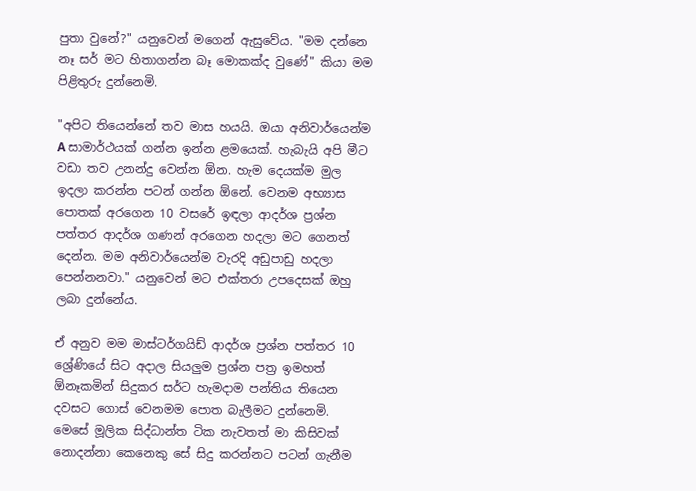පුතා වුනේ?" යනුවෙන් මගෙන් ඇසුවේය. "මම දන්නෙ නෑ සර් මට හිතාගන්න බෑ මොකක්ද වුණේ" කියා මම පිළිතුරු දුන්නෙමි.

"අපිට තියෙන්නේ තව මාස හයයි. ඔයා අනිවාර්යෙන්ම A සාමාර්ථයක් ගන්න ඉන්න ළමයෙක්. හැබැයි අපි මීට වඩා තව උනන්දු වෙන්න ඕන. හැම දෙයක්ම මුල ඉදලා කරන්න පටන් ගන්න ඕනේ. වෙනම අභ්‍යාස පොතක් අරගෙන 10 වසරේ ඉඳලා ආදර්ශ ප්‍රශ්න පත්තර ආදර්ශ ගණන් අරගෙන හදලා මට ගෙනත් දෙන්න. මම අනිවාර්යෙන්ම වැරදි අඩුපාඩු හදලා පෙන්නනවා." යනුවෙන් මට එක්තරා උපදෙසක් ඔහු ලබා දුන්නේය.

ඒ අනුව මම මාස්ටර්ගයිඩ් ආදර්ශ ප්‍රශ්න පත්තර 10 ශ්‍රේණියේ සිට අදාල සියලුම ප්‍රශ්න පත්‍ර ඉමහත් ඕනෑකමින් සිදුකර සර්ට හැමදාම පන්තිය තියෙන දවසට ගොස් වෙනමම පොත බැලීමට දුන්නෙමි. මෙසේ මූලික සිද්ධාන්ත ටික නැවතත් මා කිසිවක් නොදන්නා කෙනෙකු සේ සිදු කරන්නට පටන් ගැනීම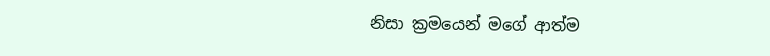නිසා ක්‍රමයෙන් මගේ ආත්ම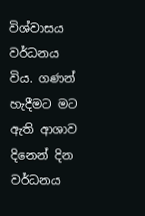විශ්වාසය වර්ධනය විය. ගණන් හැදීමට මට ඇති ආශාව දිනෙන් දින වර්ධනය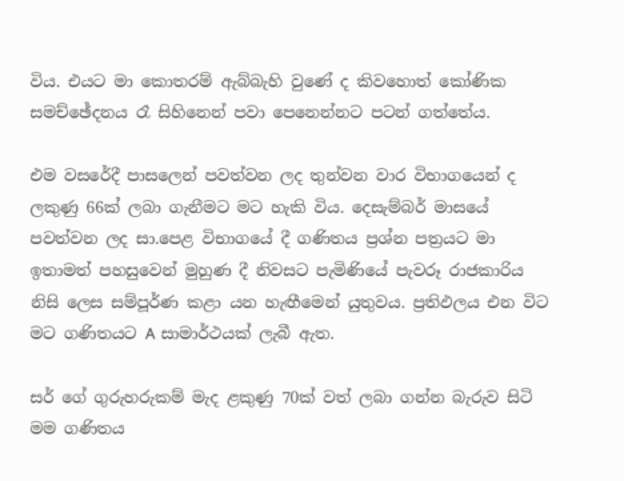විය. එයට මා කොතරම් ඇබ්බැහි වුණේ ද කිවහොත් කෝණික සමච්ඡේදනය රෑ සිහිනෙන් පවා පෙනෙන්නට පටන් ගත්තේය.

එම වසරේදී පාසලෙන් පවත්වන ලද තුන්වන වාර විභාගයෙන් ද ලකුණු 66ක් ලබා ගැනීමට මට හැකි විය. දෙසැම්බර් මාසයේ පවත්වන ලද සා.පෙළ විභාගයේ දී ගණිතය ප්‍රශ්න පත්‍රයට මා ඉතාමත් පහසුවෙන් මුහුණ දී නිවසට පැමිණියේ පැවරූ රාජකාරිය නිසි ලෙස සම්පූර්ණ කළා යන හැඟීමෙන් යුතුවය. ප්‍රතිඵලය එන විට මට ගණිතයට A සාමාර්ථයක් ලැබී ඇත.

සර් ගේ ගුරුහරුකම් මැද ළකුණු 70ක් වත් ලබා ගන්න බැරුව සිටි මම ගණිතය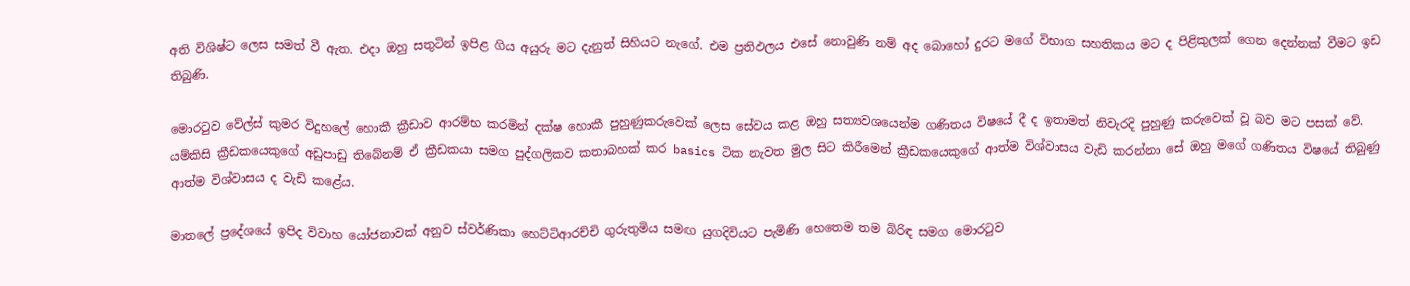අති විශිෂ්ට ලෙස සමත් වී ඇත. එදා ඔහු සතුටින් ඉපිළ ගිය අයුරු මට දැනුත් සිහියට නැගේ. එම ප්‍රතිඵලය එසේ නොවුණි නම් අද බොහෝ දුරට මගේ විභාග සහතිකය මට ද පිළිකුලක් ගෙන දෙන්නක් වීමට ඉඩ තිබුණි.

මොරටුව වේල්ස් කුමර විදුහලේ හොකී ක්‍රීඩාව ආරම්භ කරමින් දක්ෂ හොකී පුහුණුකරුවෙක් ලෙස සේවය කළ ඔහු සත්‍යවශයෙන්ම ගණිතය විෂයේ දී ද ඉතාමත් නිවැරදි පුහුණු කරුවෙක් වූ බව මට පසක් වේ. යම්කිසි ක්‍රීඩකයෙකුගේ අඩුපාඩු තිබේනම් ඒ ක්‍රීඩකයා සමග පුද්ගලිකව කතාබහක් කර basics ටික නැවත මුල සිට කිරීමෙන් ක්‍රීඩකයෙකුගේ ආත්ම විශ්වාසය වැඩි කරන්නා සේ ඔහු මගේ ගණිතය විෂයේ තිබුණු ආත්ම විශ්වාසය ද වැඩි කළේය.

මාතලේ ප්‍රදේශයේ ඉපිද විවාහ යෝජනාවක් අනුව ස්වර්ණිකා හෙට්ටිආරච්චි ගුරුතුමිය සමඟ යුගදිවියට පැමිණි හෙතෙම තම බිරිඳ සමග මොරටුව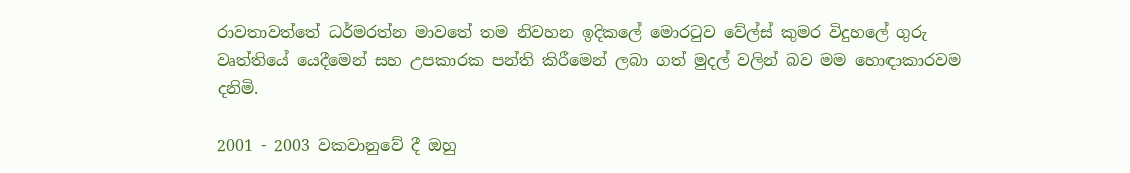රාවතාවත්තේ ධර්මරත්න මාවතේ තම නිවහන ඉදිකලේ මොරටුව වේල්ස් කුමර විදුහලේ ගුරු වෘත්තියේ යෙදීමෙන් සහ උපකාරක පන්ති කිරීමෙන් ලබා ගත් මුදල් වලින් බව මම හොඳාකාරවම දනිමි.

2001 - 2003 වකවානුවේ දී ඔහු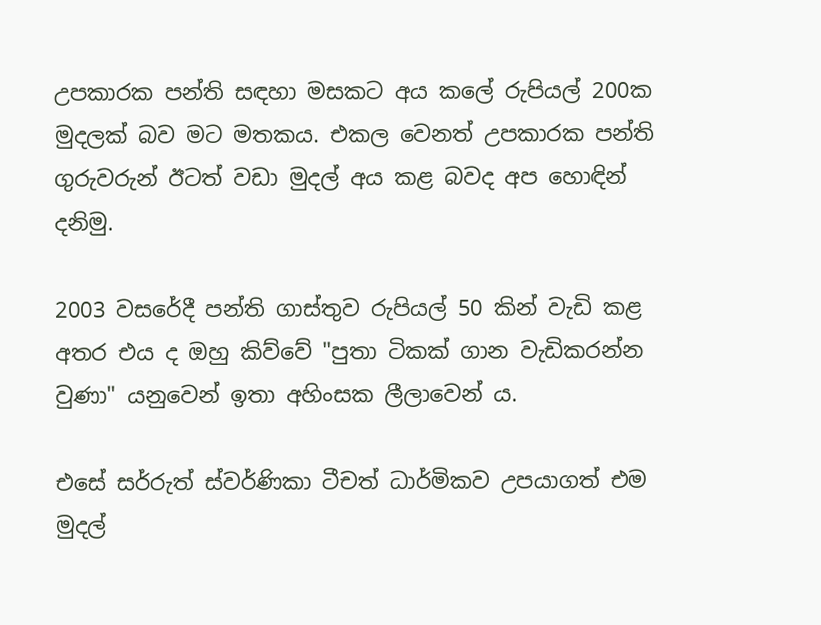උපකාරක පන්ති සඳහා මසකට අය කලේ රුපියල් 200ක මුදලක් බව මට මතකය. එකල වෙනත් උපකාරක පන්ති ගුරුවරුන් ඊටත් වඩා මුදල් අය කළ බවද අප හොඳින් දනිමු.

2003 වසරේදී පන්ති ගාස්තුව රුපියල් 50 කින් වැඩි කළ අතර එය ද ඔහු කිව්වේ "පුතා ටිකක් ගාන වැඩිකරන්න වුණා" යනුවෙන් ඉතා අහිංසක ලීලාවෙන් ය.

එසේ සර්රුත් ස්වර්ණිකා ටීචත් ධාර්මිකව උපයාගත් එම මුදල්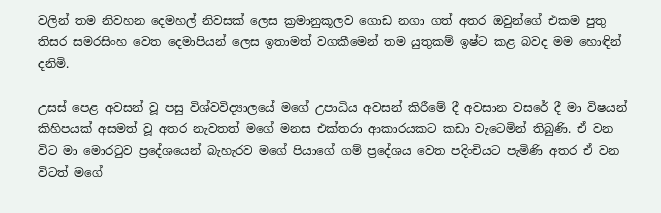වලින් තම නිවහන දෙමහල් නිවසක් ලෙස ක්‍රමානුකූලව ගොඩ නගා ගත් අතර ඔවුන්ගේ එකම පුතු තිසර සමරසිංහ වෙත දෙමාපියන් ලෙස ඉතාමත් වගකීමෙන් තම යුතුකම් ඉෂ්ට කළ බවද මම හොඳින් දනිමි.

උසස් පෙළ අවසන් වූ පසු විශ්වවිද්‍යාලයේ මගේ උපාධිය අවසන් කිරීමේ දී අවසාන වසරේ දී මා විෂයන් කිහිපයක් අසමත් වූ අතර නැවතත් මගේ මනස එක්තරා ආකාරයකට කඩා වැටෙමින් තිබුණි. ඒ වන විට මා මොරටුව ප්‍රදේශයෙන් බැහැරව මගේ පියාගේ ගම් ප්‍රදේශය වෙත පදිංචියට පැමිණි අතර ඒ වන විටත් මගේ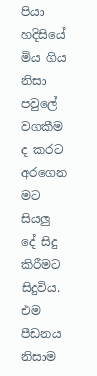පියා හදිසියේ මිය ගිය නිසා පවුලේ වගකීම ද කරට අරගෙන මට සියලු දේ සිදු කිරීමට සිදුවිය. එම පීඩනය නිසාම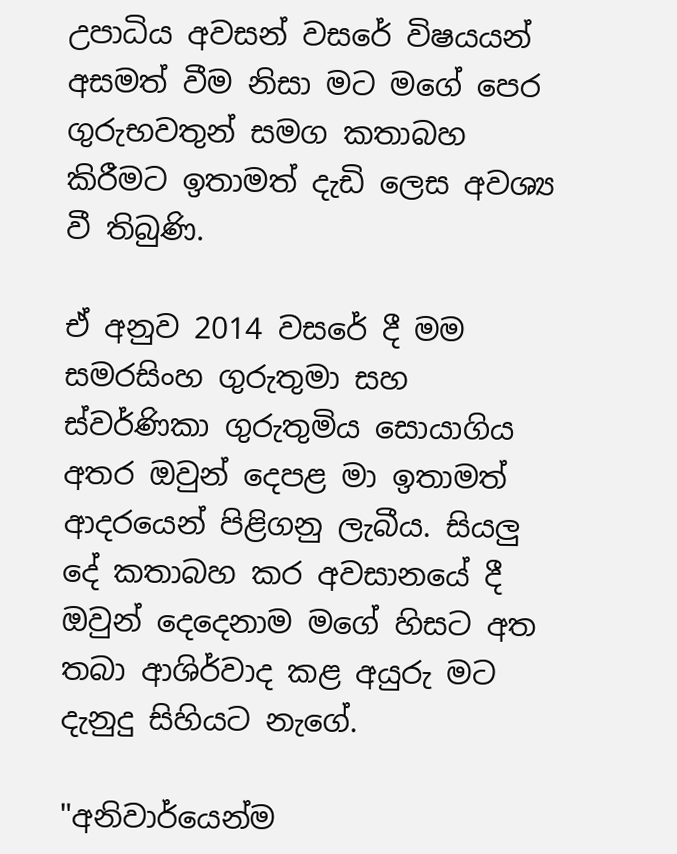උපාධිය අවසන් වසරේ විෂයයන් අසමත් වීම නිසා මට මගේ පෙර ගුරුභවතුන් සමග කතාබහ කිරීමට ඉතාමත් දැඩි ලෙස අවශ්‍ය වී තිබුණි.

ඒ අනුව 2014 වසරේ දී මම සමරසිංහ ගුරුතුමා සහ ස්වර්ණිකා ගුරුතුමිය සොයාගිය අතර ඔවුන් දෙපළ මා ඉතාමත් ආදරයෙන් පිළිගනු ලැබීය. සියලු දේ කතාබහ කර අවසානයේ දී ඔවුන් දෙදෙනාම මගේ හිසට අත තබා ආශිර්වාද කළ අයුරු මට දැනුදු සිහියට නැගේ.

"අනිවාර්යෙන්ම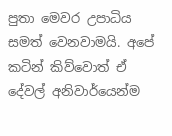පුතා මෙවර උපාධිය සමත් වෙනවාමයි. අපේ කටින් කිව්වොත් ඒ දේවල් අනිවාර්යෙන්ම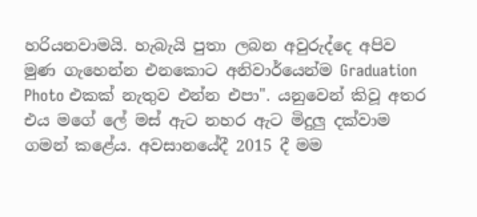හරියනවාමයි. හැබැයි පුතා ලබන අවුරුද්දෙ අපිව මුණ ගැහෙන්න එනකොට අනිවාර්යෙන්ම Graduation Photo එකක් නැතුව එන්න එපා". යනුවෙන් කිවූ අතර එය මගේ ලේ මස් ඇට නහර ඇට මිදුලු දක්වාම ගමන් කළේය. අවසානයේදී 2015 දී මම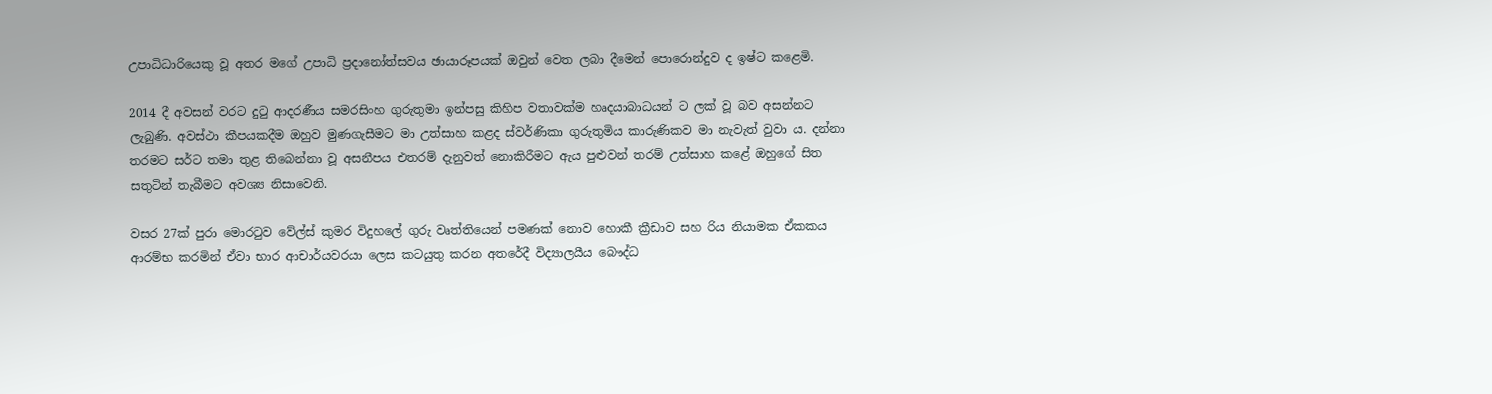උපාධිධාරියෙකු වූ අතර මගේ උපාධි ප්‍රදානෝත්සවය ඡායාරූපයක් ඔවුන් වෙත ලබා දීමෙන් පොරොන්දුව ද ඉෂ්ට කළෙමි.

2014 දී අවසන් වරට දුටු ආදරණීය සමරසිංහ ගුරුතුමා ඉන්පසු කිහිප වතාවක්ම හෘදයාබාධයන් ට ලක් වූ බව අසන්නට ලැබුණි. අවස්ථා කීපයකදීම ඔහුව මුණගැසීමට මා උත්සාහ කළද ස්වර්ණිකා ගුරුතුමිය කාරුණිකව මා නැවැත් වුවා ය. දන්නා තරමට සර්ට තමා තුළ තිබෙන්නා වූ අසනීපය එතරම් දැනුවත් නොකිරීමට ඇය පුළුවන් තරම් උත්සාහ කළේ ඔහුගේ සිත සතුටින් තැබීමට අවශ්‍ය නිසාවෙනි.

වසර 27ක් පුරා මොරටුව වේල්ස් කුමර විදුහලේ ගුරු වෘත්තියෙන් පමණක් නොව හොකී ක්‍රීඩාව සහ රිය නියාමක ඒකකය ආරම්භ කරමින් ඒවා භාර ආචාර්යවරයා ලෙස කටයුතු කරන අතරේදී විද්‍යාලයීය බෞද්ධ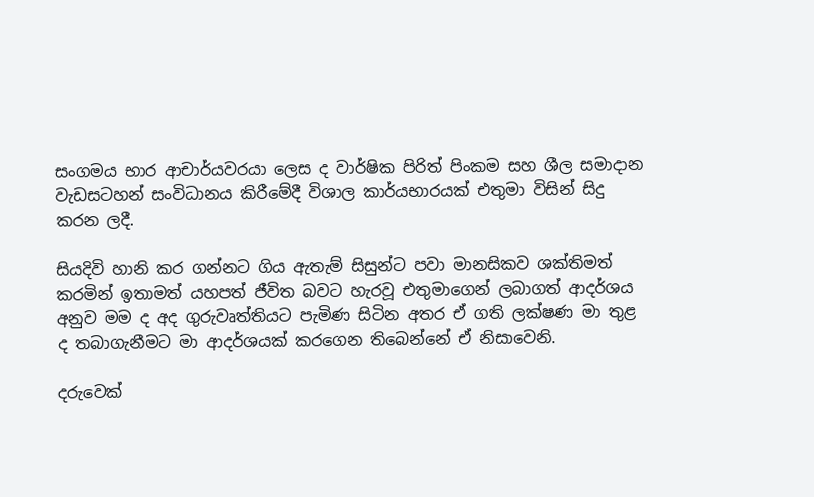සංගමය භාර ආචාර්යවරයා ලෙස ද වාර්ෂික පිරිත් පිංකම සහ ශීල සමාදාන වැඩසටහන් සංවිධානය කිරීමේදී විශාල කාර්යභාරයක් එතුමා විසින් සිදු කරන ලදී.

සියදිවි හානි කර ගන්නට ගිය ඇතැම් සිසුන්ට පවා මානසිකව ශක්තිමත් කරමින් ඉතාමත් යහපත් ජීවිත බවට හැරවූ එතුමාගෙන් ලබාගත් ආදර්ශය අනුව මම ද අද ගුරුවෘත්තියට පැමිණ සිටින අතර ඒ ගති ලක්ෂණ මා තුළ ද තබාගැනීමට මා ආදර්ශයක් කරගෙන තිබෙන්නේ ඒ නිසාවෙනි.

දරුවෙක්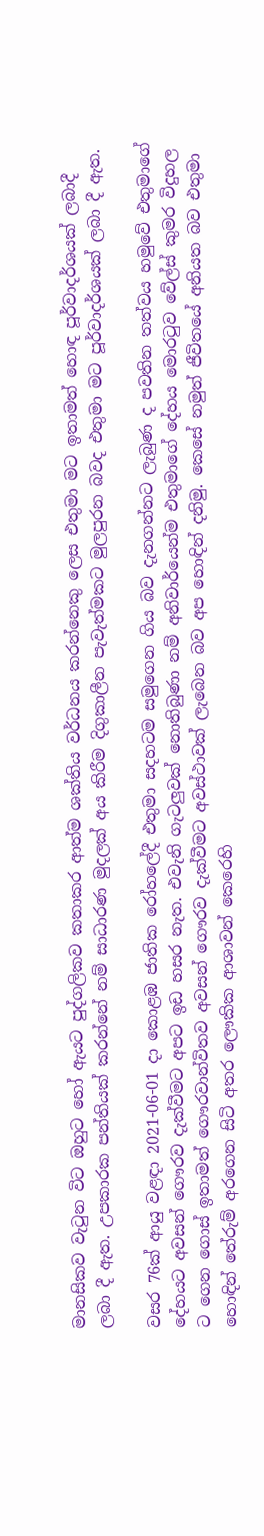මානසිකව වැටුන විට ඔහුට හෝ ඇයට පුද්ගලිකව කතාකර ආත්ම ශක්තිය වර්ධනය කරන්නෙකු ලෙස එතුමා මට ඉතාමත් හොඳ පූර්වාදර්ශයක් ලබාදී ලබා දී ඇත. උපකාරක පන්තියක් කරන්නේ නම් සාධාරණ මුදලක් අය කිරීම දිගුකාලීන පැවැත්මකට මුලපුරන බවද එතුමා මට පූර්වාදර්ශයක් ලබා දී ඇත.

වසර 76ක් ආයු වළඳා 2021-06-01 දා කොළඹ ජාතික රෝහලේදී එතුමා සදහටම සමුගෙන ගිය බව දැනගන්නට ලැබුණ ද පවතින තත්වය හමුවේ එතුමාගේ දේහයට අවසන් ගෞරව දැක්වීමට අපට ඉඩ හසර නැත. එවැනි ගැටලුවක් නොතිබුණා නම් අනිවාර්යෙන්ම එතුමාගේ දේහය මොරටුව වේල්ස් කුමර විදුහල ට ගෙන ගොස් ඉතාමත් ගෞරවාන්විතව අවසන් ගෞරව දැක්වීමට අවස්ථාවක් ලැබෙන බව අප හොඳින් දනිමු. කෙසේ නමුත් ජීවිතයේ අනියත බව එතුමා හොඳින් තේරුම් අරගෙන සිටි අතර ලෞකික ආශාවන් කෙරෙහි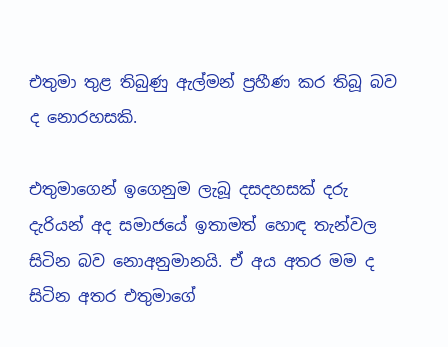එතුමා තුළ තිබුණු ඇල්මන් ප්‍රහීණ කර තිබූ බව ද නොරහසකි.

එතුමාගෙන් ඉගෙනුම ලැබූ දසදහසක් දරු දැරියන් අද සමාජයේ ඉතාමත් හොඳ තැන්වල සිටින බව නොඅනුමානයි. ඒ අය අතර මම ද සිටින අතර එතුමාගේ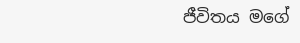ජීවිතය මගේ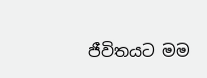ජීවිතයට මම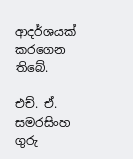ආදර්ශයක් කරගෙන තිබේ.

එච්. ඒ. සමරසිංහ ගුරු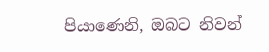පියාණෙනි, ඔබට නිවන්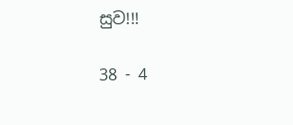සුව!!!

38 - 4